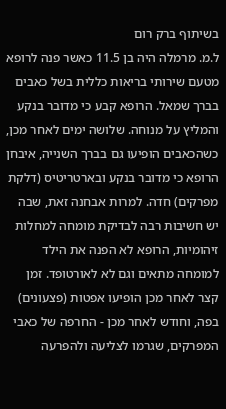בשיתוף ברק רום
ל.מ. מרמלה היה בן 11.5 כאשר פנה לרופא מטעם שירותי בריאות כללית בשל כאבים בברך שמאל. הרופא קבע כי מדובר בנקע והמליץ על מנוחה. שלושה ימים לאחר מכן, כשהכאבים הופיעו גם בברך השנייה, איבחן הרופא כי מדובר בנקע ובארטריטיס (דלקת מפרקים) חדה. למרות אבחנה זאת, שבה יש חשיבות רבה לבדיקת מומחה למחלות זיהומיות, הרופא לא הפנה את הילד למומחה מתאים וגם לא לאורטופד. זמן קצר לאחר מכן הופיעו אפטות (פצעונים) בפה, וחודש לאחר מכן - החרפה של כאבי המפרקים, שגרמו לצליעה ולהפרעה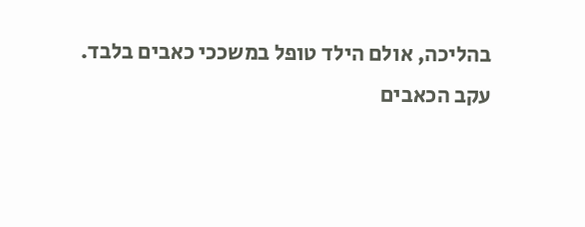בהליכה, אולם הילד טופל במשככי כאבים בלבד.
עקב הכאבים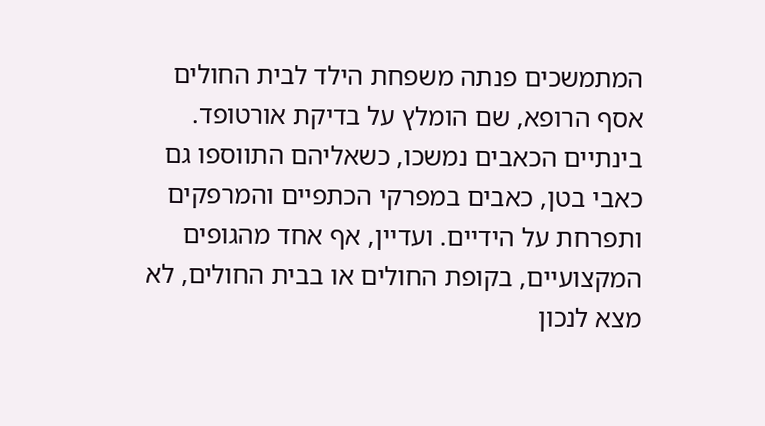המתמשכים פנתה משפחת הילד לבית החולים אסף הרופא, שם הומלץ על בדיקת אורטופד. בינתיים הכאבים נמשכו, כשאליהם התווספו גם כאבי בטן, כאבים במפרקי הכתפיים והמרפקים ותפרחת על הידיים. ועדיין, אף אחד מהגופים המקצועיים, בקופת החולים או בבית החולים, לא מצא לנכון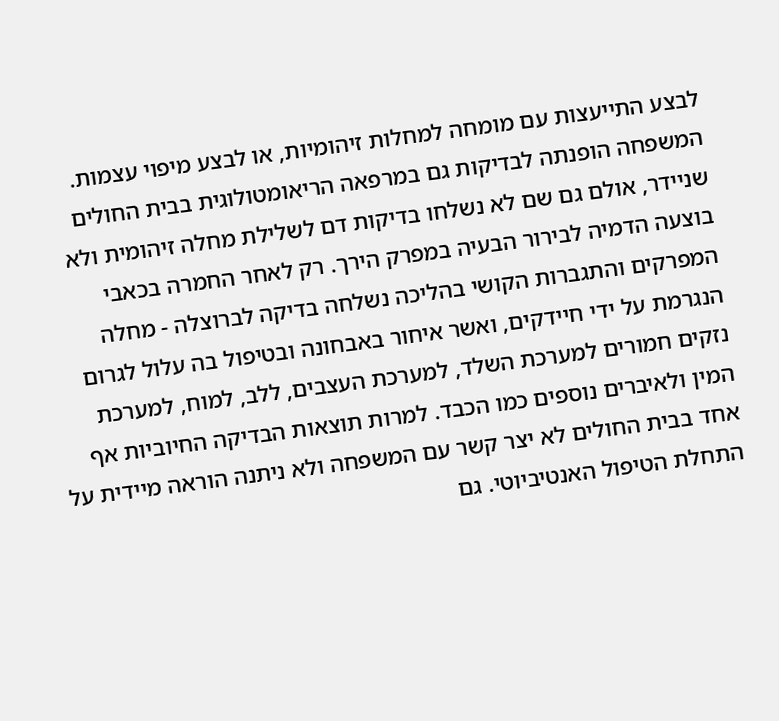לבצע התייעצות עם מומחה למחלות זיהומיות, או לבצע מיפוי עצמות. המשפחה הופנתה לבדיקות גם במרפאה הריאומטולוגית בבית החולים שניידר, אולם גם שם לא נשלחו בדיקות דם לשלילת מחלה זיהומית ולא בוצעה הדמיה לבירור הבעיה במפרק הירך. רק לאחר החמרה בכאבי המפרקים והתגברות הקושי בהליכה נשלחה בדיקה לברוצלה - מחלה הנגרמת על ידי חיידקים, ואשר איחור באבחונה ובטיפול בה עלול לגרום נזקים חמורים למערכת השלד, למערכת העצבים, ללב, למוח, למערכת המין ולאיברים נוספים כמו הכבד. למרות תוצאות הבדיקה החיוביות אף אחד בבית החולים לא יצר קשר עם המשפחה ולא ניתנה הוראה מיידית על התחלת הטיפול האנטיביוטי. גם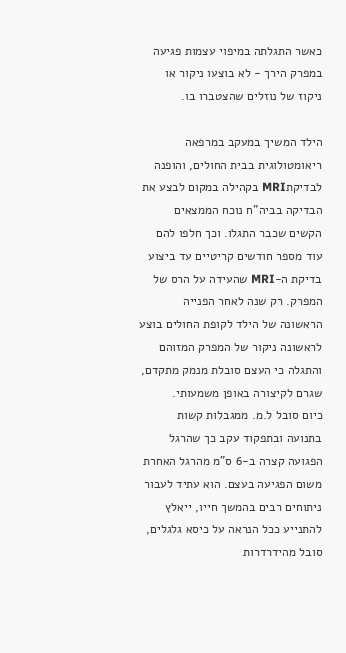כאשר התגלתה במיפוי עצמות פגיעה במפרק הירך - לא בוצעו ניקור או ניקוז של נוזלים שהצטברו בו.

הילד המשיך במעקב במרפאה ריאומטולוגית בבית החולים, והופנה לבדיקתMRI בקהילה במקום לבצע את הבדיקה בביה”ח נוכח הממצאים הקשים שכבר התגלו. וכך חלפו להם עוד מספר חודשים קריטיים עד ביצוע בדיקת ה-MRI שהעידה על הרס של המפרק. רק שנה לאחר הפנייה הראשונה של הילד לקופת החולים בוצע לראשונה ניקור של המפרק המזוהם והתגלה כי העצם סובלת מנמק מתקדם, שגרם לקיצורה באופן משמעותי.
כיום סובל ל.מ. ממגבלות קשות בתנועה ובתפקוד עקב כך שהרגל הפגועה קצרה ב-6 ס”מ מהרגל האחרת משום הפגיעה בעצם. הוא עתיד לעבור ניתוחים רבים בהמשך חייו, ייאלץ להתנייע ככל הנראה על כיסא גלגלים, סובל מהידרדרות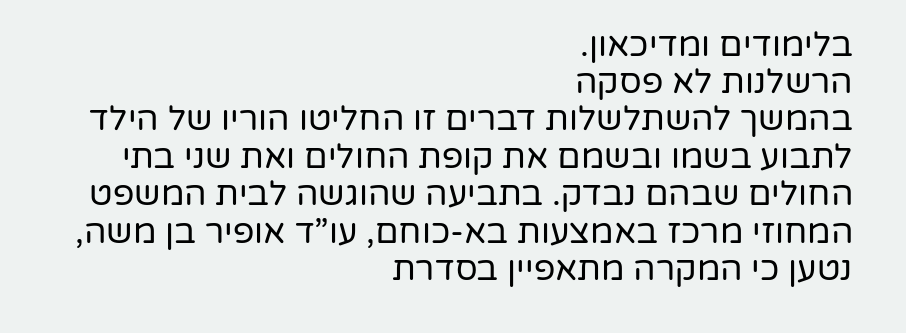בלימודים ומדיכאון.
הרשלנות לא פסקה
בהמשך להשתלשלות דברים זו החליטו הוריו של הילד לתבוע בשמו ובשמם את קופת החולים ואת שני בתי החולים שבהם נבדק. בתביעה שהוגשה לבית המשפט המחוזי מרכז באמצעות בא-כוחם, עו”ד אופיר בן משה, נטען כי המקרה מתאפיין בסדרת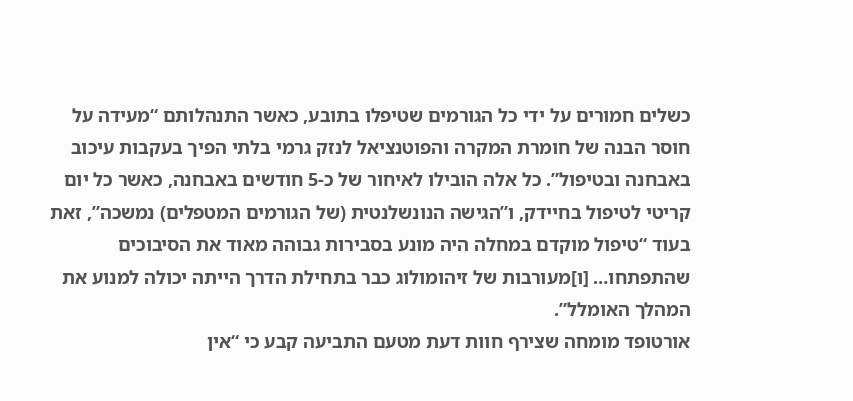כשלים חמורים על ידי כל הגורמים שטיפלו בתובע, כאשר התנהלותם “מעידה על חוסר הבנה של חומרת המקרה והפוטנציאל לנזק גרמי בלתי הפיך בעקבות עיכוב באבחנה ובטיפול”. כל אלה הובילו לאיחור של כ-5 חודשים באבחנה, כאשר כל יום קריטי לטיפול בחיידק, ו”הגישה הנונשלנטית (של הגורמים המטפלים) נמשכה”, זאת בעוד “טיפול מוקדם במחלה היה מונע בסבירות גבוהה מאוד את הסיבוכים שהתפתחו… [ו]מעורבות של זיהומולוג כבר בתחילת הדרך הייתה יכולה למנוע את המהלך האומלל”.
אורטופד מומחה שצירף חוות דעת מטעם התביעה קבע כי “אין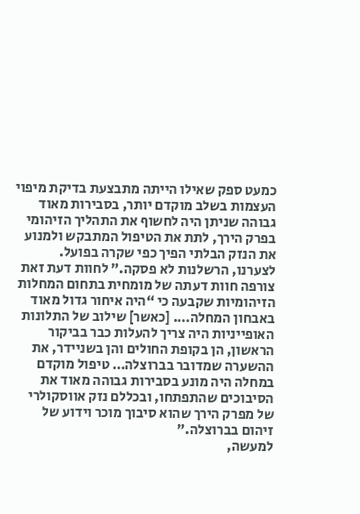כמעט ספק שאילו הייתה מתבצעת בדיקת מיפוי העצמות בשלב מוקדם יותר, בסבירות מאוד גבוהה שניתן היה לחשוף את התהליך הזיהומי בפרק הירך, לתת את הטיפול המתבקש ולמנוע את הנזק הבלתי הפיך כפי שקרה בפועל. לצערנו, הרשלנות לא פסקה.” לחוות דעת זאת צורפה חוות דעתה של מומחית בתחום המחלות הזיהומיות שקבעה כי “היה איחור גדול מאוד באבחון המחלה…. [כאשר] שילוב של התלונות האופייניות היה צריך להעלות כבר בביקור הראשון, הן בקופת החולים והן בשניידר, את ההשערה שמדובר בברוצלה… טיפול מוקדם במחלה היה מונע בסבירות גבוהה מאוד את הסיבוכים שהתפתחו, ובכללם נזק אווסקולרי של מפרק הירך שהוא סיבוך מוכר וידוע של זיהום בברוצלה.”
למעשה,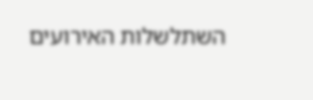השתלשלות האירועים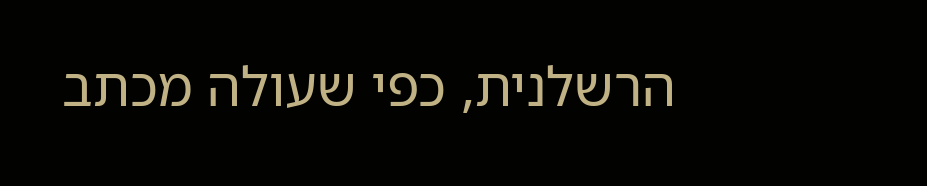הרשלנית, כפי שעולה מכתב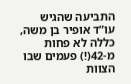התביעה שהגיש עו”ד אופיר בן משה, כללה לא פחות מ-42(!) פעמים שבו הצוות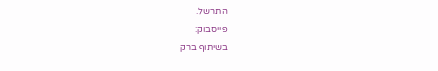התרשל.
פייסבוק:
בשיתוף ברק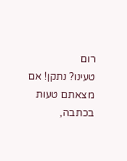רום
טעינו? נתקן! אם מצאתם טעות בכתבה,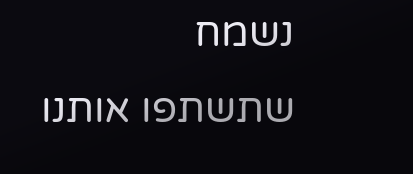נשמח שתשתפו אותנו